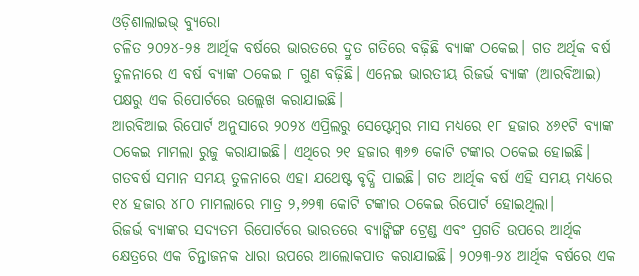ଓଡ଼ିଶାଲାଇଭ୍ ବ୍ୟୁରୋ
ଚଳିତ ୨୦୨୪-୨୫ ଆର୍ଥିକ ବର୍ଷରେ ଭାରତରେ ଦ୍ରୁତ ଗତିରେ ବଢ଼ିଛି ବ୍ୟାଙ୍କ ଠକେଇ। ଗତ ଅର୍ଥିକ ବର୍ଷ ତୁଳନାରେ ଏ ବର୍ଷ ବ୍ୟାଙ୍କ ଠକେଇ ୮ ଗୁଣ ବଢ଼ିଛି। ଏନେଇ ଭାରତୀୟ ରିଜର୍ଭ ବ୍ୟାଙ୍କ (ଆରବିଆଇ) ପକ୍ଷରୁ ଏକ ରିପୋର୍ଟରେ ଉଲ୍ଲେଖ କରାଯାଇଛି।
ଆରବିଆଇ ରିପୋର୍ଟ ଅନୁସାରେ ୨୦୨୪ ଏପ୍ରିଲରୁ ସେପ୍ଟେମ୍ବର ମାସ ମଧ୍ୟରେ ୧୮ ହଜାର ୪୬୧ଟି ବ୍ୟାଙ୍କ ଠକେଇ ମାମଲା ରୁଜୁ କରାଯାଇଛି। ଏଥିରେ ୨୧ ହଜାର ୩୬୭ କୋଟି ଟଙ୍କାର ଠକେଇ ହୋଇଛି। ଗତବର୍ଷ ସମାନ ସମୟ ତୁଳନାରେ ଏହା ଯଥେଷ୍ଟ ବୃଦ୍ଧି ପାଇଛି। ଗତ ଆର୍ଥିକ ବର୍ଷ ଏହି ସମୟ ମଧ୍ୟରେ ୧୪ ହଜାର ୪୮୦ ମାମଲାରେ ମାତ୍ର ୨,୬୨୩ କୋଟି ଟଙ୍କାର ଠକେଇ ରିପୋର୍ଟ ହୋଇଥିଲା।
ରିଜର୍ଭ ବ୍ୟାଙ୍କର ସଦ୍ୟତମ ରିପୋର୍ଟରେ ଭାରତରେ ବ୍ୟାଙ୍କିଙ୍ଗ ଟ୍ରେଣ୍ଡ ଏବଂ ପ୍ରଗତି ଉପରେ ଆର୍ଥିକ କ୍ଷେତ୍ରରେ ଏକ ଚିନ୍ତାଜନକ ଧାରା ଉପରେ ଆଲୋକପାତ କରାଯାଇଛି। ୨୦୨୩-୨୪ ଆର୍ଥିକ ବର୍ଷରେ ଏକ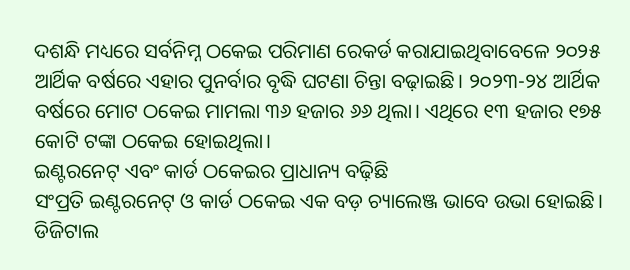ଦଶନ୍ଧି ମଧ୍ୟରେ ସର୍ବନିମ୍ନ ଠକେଇ ପରିମାଣ ରେକର୍ଡ କରାଯାଇଥିବାବେଳେ ୨୦୨୫ ଆର୍ଥିକ ବର୍ଷରେ ଏହାର ପୁନର୍ବାର ବୃଦ୍ଧି ଘଟଣା ଚିନ୍ତା ବଢ଼ାଇଛି। ୨୦୨୩-୨୪ ଆର୍ଥିକ ବର୍ଷରେ ମୋଟ ଠକେଇ ମାମଲା ୩୬ ହଜାର ୬୬ ଥିଲା। ଏଥିରେ ୧୩ ହଜାର ୧୭୫ କୋଟି ଟଙ୍କା ଠକେଇ ହୋଇଥିଲା।
ଇଣ୍ଟରନେଟ୍ ଏବଂ କାର୍ଡ ଠକେଇର ପ୍ରାଧାନ୍ୟ ବଢ଼ିଛି
ସଂପ୍ରତି ଇଣ୍ଟରନେଟ୍ ଓ କାର୍ଡ ଠକେଇ ଏକ ବଡ଼ ଚ୍ୟାଲେଞ୍ଜ ଭାବେ ଉଭା ହୋଇଛି। ଡିଜିଟାଲ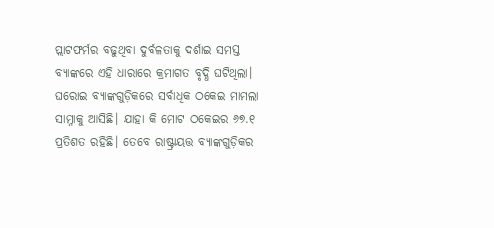ପ୍ଲାଟଫର୍ମର ବଢୁଥିବା ଦୁର୍ବଳତାକୁ ଦର୍ଶାଇ ସମସ୍ତ ବ୍ୟାଙ୍କରେ ଏହି ଧାରାରେ କ୍ରମାଗତ ବୃଦ୍ଧି ଘଟିଥିଲା।
ଘରୋଇ ବ୍ୟାଙ୍କଗୁଡ଼ିକରେ ସର୍ବାଧିକ ଠକେଇ ମାମଲା ସାମ୍ନାକୁ ଆସିଛି। ଯାହା କି ମୋଟ ଠକେଇର ୬୭.୧ ପ୍ରତିଶତ ରହିଛି। ତେବେ ରାଷ୍ଟ୍ରାୟତ୍ତ ବ୍ୟାଙ୍କଗୁଡ଼ିକର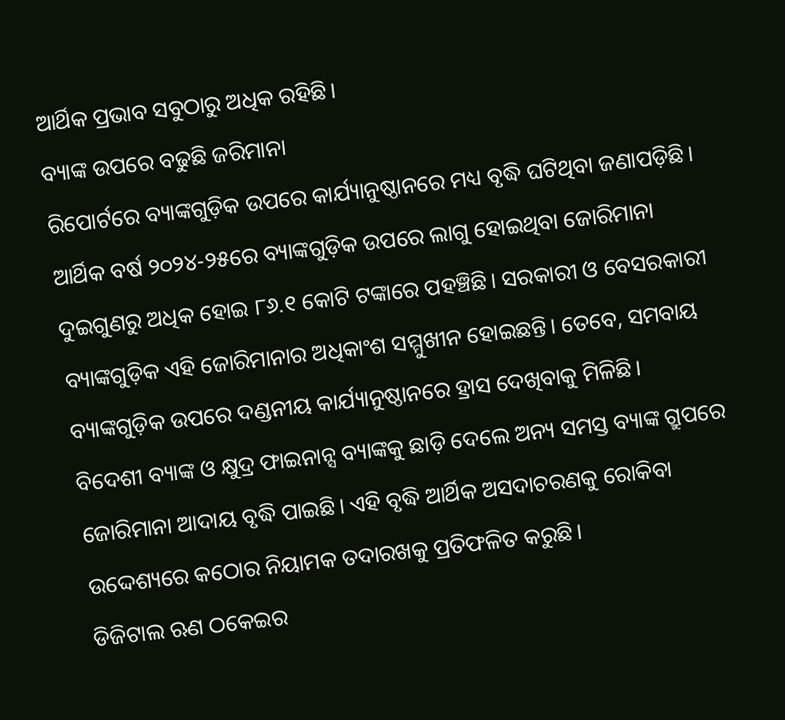ଆର୍ଥିକ ପ୍ରଭାବ ସବୁଠାରୁ ଅଧିକ ରହିଛି।
ବ୍ୟାଙ୍କ ଉପରେ ବଢୁଛି ଜରିମାନା
ରିପୋର୍ଟରେ ବ୍ୟାଙ୍କଗୁଡ଼ିକ ଉପରେ କାର୍ଯ୍ୟାନୁଷ୍ଠାନରେ ମଧ୍ୟ ବୃଦ୍ଧି ଘଟିଥିବା ଜଣାପଡ଼ିଛି। ଆର୍ଥିକ ବର୍ଷ ୨୦୨୪-୨୫ରେ ବ୍ୟାଙ୍କଗୁଡ଼ିକ ଉପରେ ଲାଗୁ ହୋଇଥିବା ଜୋରିମାନା ଦୁଇଗୁଣରୁ ଅଧିକ ହୋଇ ୮୬.୧ କୋଟି ଟଙ୍କାରେ ପହଞ୍ଚିଛି। ସରକାରୀ ଓ ବେସରକାରୀ ବ୍ୟାଙ୍କଗୁଡ଼ିକ ଏହି ଜୋରିମାନାର ଅଧିକାଂଶ ସମ୍ମୁଖୀନ ହୋଇଛନ୍ତି। ତେବେ, ସମବାୟ ବ୍ୟାଙ୍କଗୁଡ଼ିକ ଉପରେ ଦଣ୍ଡନୀୟ କାର୍ଯ୍ୟାନୁଷ୍ଠାନରେ ହ୍ରାସ ଦେଖିବାକୁ ମିଳିଛି।
ବିଦେଶୀ ବ୍ୟାଙ୍କ ଓ କ୍ଷୁଦ୍ର ଫାଇନାନ୍ସ ବ୍ୟାଙ୍କକୁ ଛାଡ଼ି ଦେଲେ ଅନ୍ୟ ସମସ୍ତ ବ୍ୟାଙ୍କ ଗ୍ରୁପରେ ଜୋରିମାନା ଆଦାୟ ବୃଦ୍ଧି ପାଇଛି। ଏହି ବୃଦ୍ଧି ଆର୍ଥିକ ଅସଦାଚରଣକୁ ରୋକିବା ଉଦ୍ଦେଶ୍ୟରେ କଠୋର ନିୟାମକ ତଦାରଖକୁ ପ୍ରତିଫଳିତ କରୁଛି।
ଡିଜିଟାଲ ଋଣ ଠକେଇର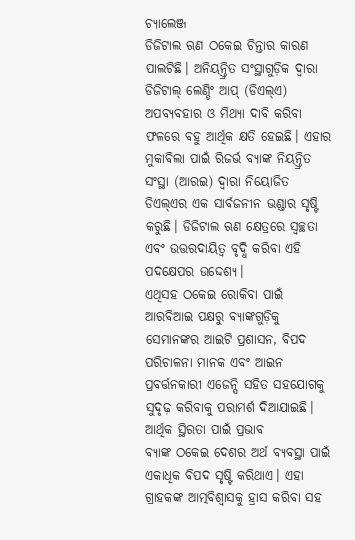ଚ୍ୟାଲେଞ୍ଜ
ଡିଜିଟାଲ ଋଣ ଠକେଇ ଚିନ୍ତାର କାରଣ ପାଲଟିଛି। ଅନିୟନ୍ତ୍ରିତ ସଂସ୍ଥାଗୁଡ଼ିକ ଦ୍ୱାରା ଡିଜିଟାଲ୍ ଲେଣ୍ଡିଂ ଆପ୍ (ଡିଏଲ୍ଏ) ଅପବ୍ୟବହାର ଓ ମିଥ୍ୟା ଦାବି କରିବା ଫଳରେ ବହୁ ଆର୍ଥିକ କ୍ଷତି ହେଇଛି। ଏହାର ମୁକାବିଲା ପାଇଁ ରିଜର୍ଭ ବ୍ୟାଙ୍କ ନିୟନ୍ତ୍ରିତ ସଂସ୍ଥା (ଆରଇ) ଦ୍ୱାରା ନିୟୋଜିତ ଡିଏଲ୍ଏର ଏକ ସାର୍ବଜନୀନ ଭଣ୍ଡାର ସୃଷ୍ଟି କରୁଛି। ଡିଜିଟାଲ ଋଣ କ୍ଷେତ୍ରରେ ସ୍ୱଚ୍ଛତା ଏବଂ ଉତ୍ତରଦାୟିତ୍ୱ ବୃଦ୍ଧି କରିବା ଏହି ପଦକ୍ଷେପର ଉଦ୍ଦେଶ୍ୟ।
ଏଥିସହ ଠକେଇ ରୋକିବା ପାଇଁ ଆରବିଆଇ ପକ୍ଷରୁ ବ୍ୟାଙ୍କଗୁଡ଼ିକୁ ସେମାନଙ୍କର ଆଇଟି ପ୍ରଶାସନ, ବିପଦ ପରିଚାଳନା ମାନକ ଏବଂ ଆଇନ ପ୍ରବର୍ତ୍ତନକାରୀ ଏଜେନ୍ସି ସହିତ ସହଯୋଗକୁ ସୁଦୃଢ଼ କରିବାକୁ ପରାମର୍ଶ ଦିଆଯାଇଛି।
ଆର୍ଥିକ ସ୍ଥିରତା ପାଇଁ ପ୍ରଭାବ
ବ୍ୟାଙ୍କ ଠକେଇ ଦେଶର ଅର୍ଥ ବ୍ୟବସ୍ଥା ପାଇଁ ଏକାଧିକ ବିପଦ ସୃଷ୍ଟି କରିଥାଏ। ଏହା ଗ୍ରାହକଙ୍କ ଆତ୍ମବିଶ୍ୱାସକୁ ହ୍ରାସ କରିବା ସହ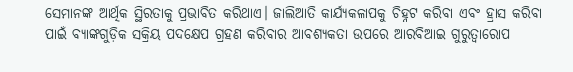ସେମାନଙ୍କ ଆର୍ଥିକ ସ୍ଥିରତାକୁ ପ୍ରଭାବିତ କରିଥାଏ। ଜାଲିଆତି କାର୍ଯ୍ୟକଳାପକୁ ଚିହ୍ନଟ କରିବା ଏବଂ ହ୍ରାସ କରିବା ପାଇଁ ବ୍ୟାଙ୍କଗୁଡ଼ିକ ସକ୍ରିୟ ପଦକ୍ଷେପ ଗ୍ରହଣ କରିବାର ଆବଶ୍ୟକତା ଉପରେ ଆରବିଆଇ ଗୁରୁତ୍ୱାରୋପ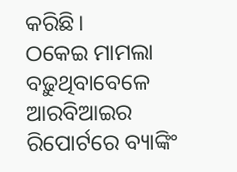କରିଛି।
ଠକେଇ ମାମଲା ବଢ଼ୁଥିବାବେଳେ ଆରବିଆଇର ରିପୋର୍ଟରେ ବ୍ୟାଙ୍କିଂ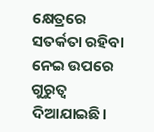କ୍ଷେତ୍ରରେ ସତର୍କତା ରହିବା ନେଇ ଉପରେ ଗୁରୁତ୍ୱ ଦିଆଯାଇଛି।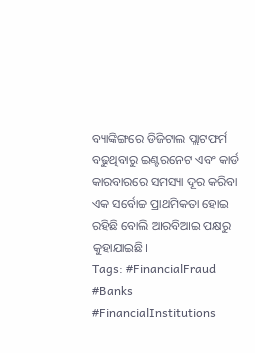ବ୍ୟାଙ୍କିଙ୍ଗରେ ଡିଜିଟାଲ ପ୍ଲାଟଫର୍ମ ବଢୁଥିବାରୁ ଇଣ୍ଟରନେଟ ଏବଂ କାର୍ଡ କାରବାରରେ ସମସ୍ୟା ଦୂର କରିବା ଏକ ସର୍ବୋଚ୍ଚ ପ୍ରାଥମିକତା ହୋଇ ରହିଛି ବୋଲି ଆରବିଆଇ ପକ୍ଷରୁ କୁହାଯାଇଛି।
Tags: #FinancialFraud #Banks #FinancialInstitutions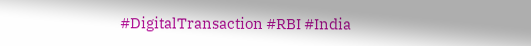#DigitalTransaction #RBI #India